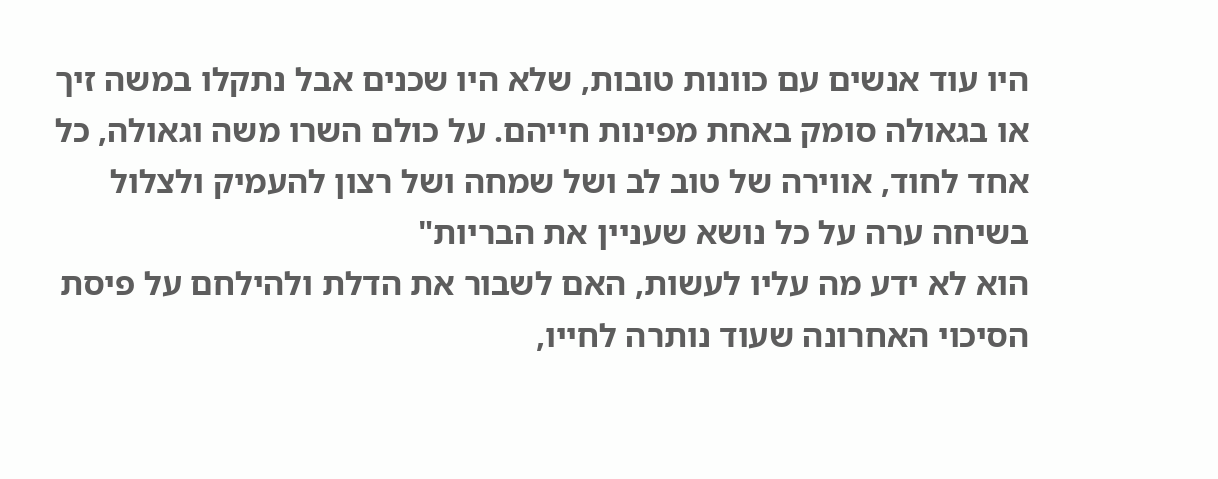היו עוד אנשים עם כוונות טובות, שלא היו שכנים אבל נתקלו במשה זיך או בגאולה סומק באחת מפינות חייהם. על כולם השרו משה וגאולה, כל אחד לחוד, אווירה של טוב לב ושל שמחה ושל רצון להעמיק ולצלול בשיחה ערה על כל נושא שעניין את הבריות"
הוא לא ידע מה עליו לעשות, האם לשבור את הדלת ולהילחם על פיסת הסיכוי האחרונה שעוד נותרה לחייו,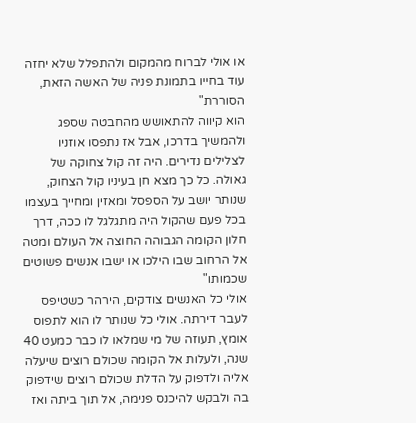או אולי לברוח מהמקום ולהתפלל שלא יחזה עוד בחייו בתמונת פניה של האשה הזאת, הסוררת"
הוא קיווה להתאושש מהחבטה שספג ולהמשיך בדרכו, אבל אז נתפסו אוזניו לצלילים נדירים. היה זה קול צחוקה של גאולה. כל כך מצא חן בעיניו קול הצחוק, שנותר יושב על הספסל ומאזין ומחייך בעצמו בכל פעם שהקול היה מתגלגל לו ככה, דרך חלון הקומה הגבוהה החוצה אל העולם ומטה אל הרחוב שבו הילכו או ישבו אנשים פשוטים שכמותו"
אולי כל האנשים צודקים, הירהר כשטיפס לעבר דירתה. אולי כל שנותר לו הוא לתפוס אומץ, תעוזה של מי שמלאו לו כבר כמעט 40 שנה, ולעלות אל הקומה שכולם רוצים שיעלה אליה ולדפוק על הדלת שכולם רוצים שידפוק בה ולבקש להיכנס פנימה, אל תוך ביתה ואז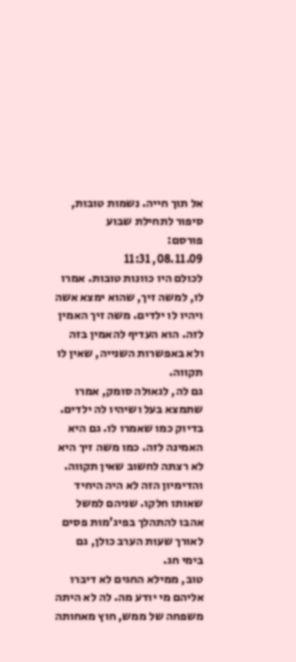אל תוך חייה. נשמות טובות, סיפור לתחילת שבוע
פורסם:
08.11.09, 11:31
לכולם היו כוונות טובות. אמרו לו, למשה זיך, שהוא ימצא אשה ויהיו לו ילדים. משה זיך האמין לזה. הוא העדיף להאמין בזה ולא באפשרות השנייה, שאין לו תקווה.
גם לה, לגאולה סומק, אמרו שתמצא בעל ושיהיו לה ילדים. בדיוק כמו שאמרו לו. גם היא האמינה לזה. כמו משה זיך היא לא רצתה לחשוב שאין תקווה.
והדימיון הזה לא היה היחיד שאותו חלקו. שניהם למשל אהבו להתהלך בפיג'מות פסים לאורך שעות הערב כולן, גם בימי חג.
טוב, ממילא החגים לא דיברו אליהם מי יודע מה. לה לא היתה משפחה של ממש, חוץ מאחותה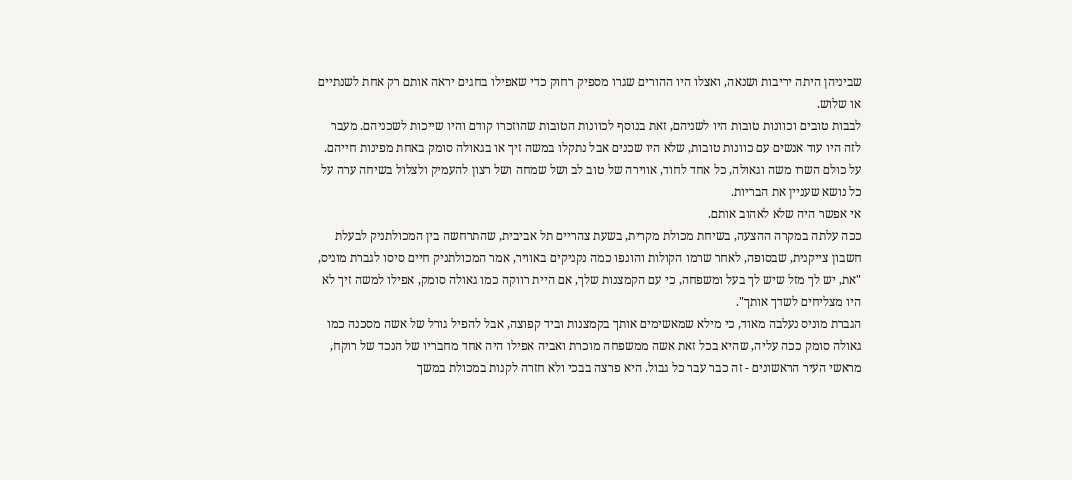שביניהן היתה יריבות ושנאה, ואצלו היו ההורים שגרו מספיק רחוק כדי שאפילו בחגים יראה אותם רק אחת לשנתיים או שלוש.
לבבות טובים וכוונות טובות היו לשניהם, זאת בנוסף לכוונות הטובות שהוזכרו קודם והיו שייכות לשכניהם. מעבר לזה היו עוד אנשים עם כוונות טובות, שלא היו שכנים אבל נתקלו במשה זיך או בגאולה סומק באחת מפינות חייהם. על כולם השרו משה וגאולה, כל אחד לחוד, אווירה של טוב לב ושל שמחה ושל רצון להעמיק ולצלול בשיחה ערה על כל נושא שעניין את הבריות.
אי אפשר היה שלא לאהוב אותם.
ככה עלתה במקרה ההצעה, בשיחת מכולת מקרית, בשעת צהריים תל אביבית, שהתרחשה בין המכולתניק לבעלת חשבון צייקנית, שבסופה, לאחר שרמו הקולות והונפו כמה נקניקים באוויר, אמר המכולתניק חיים סיסו לגברת מוניס, "את, יש לך מזל שיש לך בעל ומשפחה, כי עם הקמצנות שלך, אם היית רווקה כמו גאולה סומק, אפילו למשה זיך לא היו מצליחים לשדך אותך".
הגברת מוניס נעלבה מאוד, כי מילא שמאשימים אותך בקמצנות וביד קפוצה, אבל להפיל גורל של אשה מסכנה כמו גאולה סומק ככה עליה, שהיא בכל זאת אשה ממשפחה מוכרת ואביה אפילו היה אחד מחבריו של הנכד של רוקח, מראשי העיר הראשונים - זה כבר עבר כל גבול. היא פרצה בבכי ולא חזרה לקנות במכולת במשך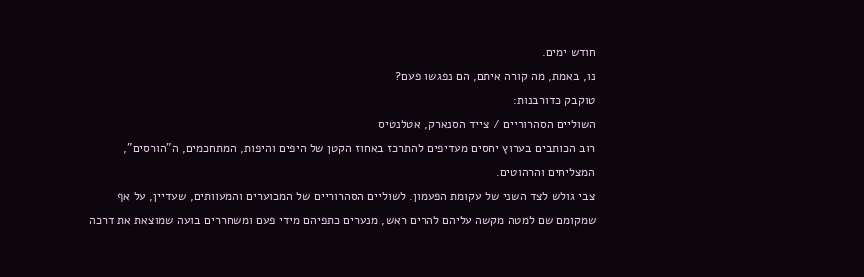חודש ימים.
נו, באמת, מה קורה איתם, הם נפגשו פעם?
טוקבק כדורבנות:
השוליים הסהרוריים / צייד הסנארק, אטלנטיס
רוב הכותבים בערוץ יחסים מעדיפים להתרכז באחוז הקטן של היפים והיפות, המתחכמים, ה"הורסים", המצליחים והרהוטים.
צבי גולש לצד השני של עקומת הפעמון. לשוליים הסהרוריים של המכוערים והמעוותים, שעדיין, על אף שמקומם שם למטה מקשה עליהם להרים ראש, מנערים כתפיהם מידי פעם ומשחררים בועה שמוצאת את דרכה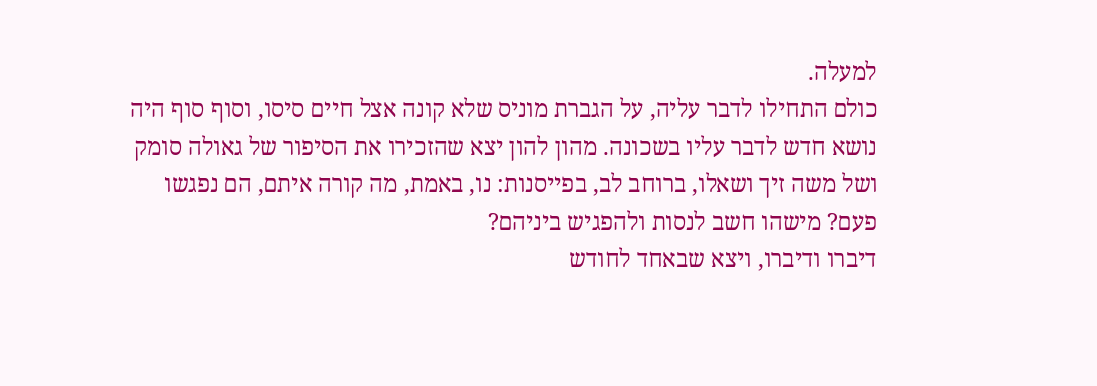למעלה.
כולם התחילו לדבר עליה, על הגברת מוניס שלא קונה אצל חיים סיסו, וסוף סוף היה נושא חדש לדבר עליו בשכונה. מהון להון יצא שהזכירו את הסיפור של גאולה סומק ושל משה זיך ושאלו, ברוחב לב, בפייסנות: נו, באמת, מה קורה איתם, הם נפגשו פעם? מישהו חשב לנסות ולהפגיש ביניהם?
דיברו ודיברו, ויצא שבאחד לחודש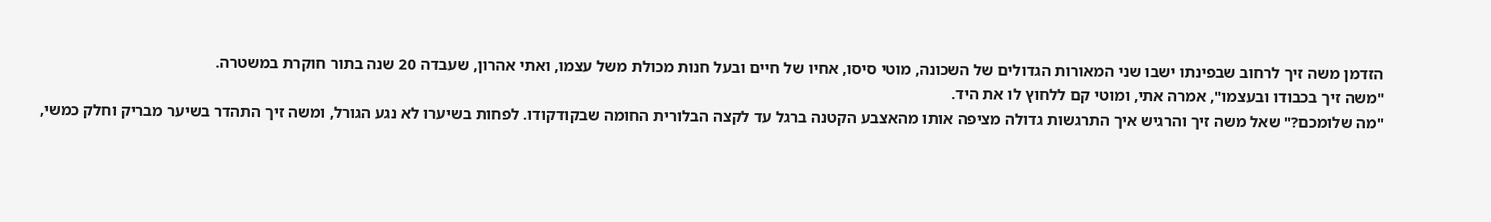הזדמן משה זיך לרחוב שבפינתו ישבו שני המאורות הגדולים של השכונה, מוטי סיסו, אחיו של חיים ובעל חנות מכולת משל עצמו, ואתי אהרון, שעבדה 20 שנה בתור חוקרת במשטרה.
"משה זיך בכבודו ובעצמו", אמרה אתי, ומוטי קם ללחוץ לו את היד.
"מה שלומכם?" שאל משה זיך והרגיש איך התרגשות גדולה מציפה אותו מהאצבע הקטנה ברגל עד לקצה הבלורית החומה שבקודקודו. לפחות בשיערו לא נגע הגורל, ומשה זיך התהדר בשיער מבריק וחלק כמשי,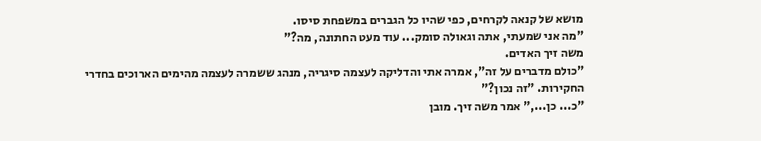מושא של קנאה לקרחים, כפי שהיו כל הגברים במשפחת סיסו.
"מה אני שמעתי, אתה וגאולה סומק... עוד מעט החתונה, מה?"
משה זיך האדים.
"כולם מדברים על זה", אמרה אתי והדליקה לעצמה סיגריה, מנהג ששמרה לעצמה מהימים הארוכים בחדרי החקירות. "זה נכון?"
"כ... כן...," אמר משה זיך. מובן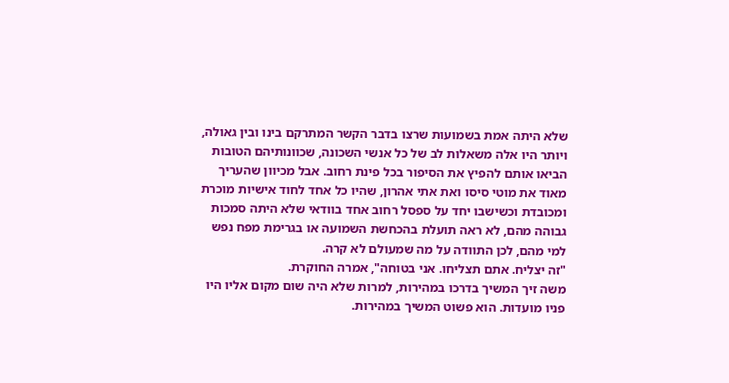שלא היתה אמת בשמועות שרצו בדבר הקשר המתרקם בינו ובין גאולה, ויותר היו אלה משאלות לב של כל אנשי השכונה, שכוונותיהם הטובות הביאו אותם להפיץ את הסיפור בכל פינת רחוב. אבל מכיוון שהעריך מאוד את מוטי סיסו ואת אתי אהרון, שהיו כל אחד לחוד אישיות מוכרת ומכובדת וכשישבו יחד על ספסל רחוב אחד בוודאי שלא היתה סמכות גבוהה מהם, לא ראה תועלת בהכחשת השמועה או בגרימת מפח נפש למי מהם, לכן התוודה על מה שמעולם לא קרה.
"זה יצליח. אתם תצליחו. אני בטוחה", אמרה החוקרת.
משה זיך המשיך בדרכו במהירות, למרות שלא היה שום מקום אליו היו פניו מועדות. הוא פשוט המשיך במהירות.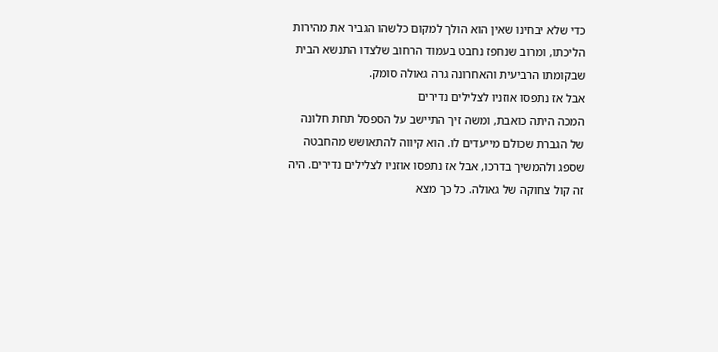כדי שלא יבחינו שאין הוא הולך למקום כלשהו הגביר את מהירות הליכתו, ומרוב שנחפז נחבט בעמוד הרחוב שלצדו התנשא הבית שבקומתו הרביעית והאחרונה גרה גאולה סומק.
אבל אז נתפסו אוזניו לצלילים נדירים
המכה היתה כואבת, ומשה זיך התיישב על הספסל תחת חלונה של הגברת שכולם מייעדים לו. הוא קיווה להתאושש מהחבטה שספג ולהמשיך בדרכו, אבל אז נתפסו אוזניו לצלילים נדירים. היה זה קול צחוקה של גאולה. כל כך מצא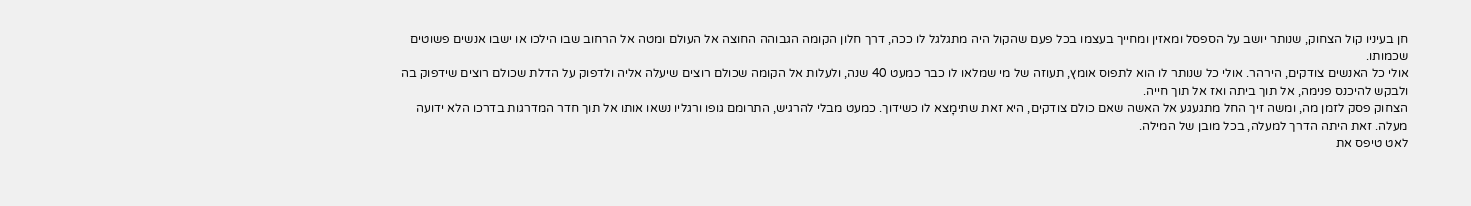חן בעיניו קול הצחוק, שנותר יושב על הספסל ומאזין ומחייך בעצמו בכל פעם שהקול היה מתגלגל לו ככה, דרך חלון הקומה הגבוהה החוצה אל העולם ומטה אל הרחוב שבו הילכו או ישבו אנשים פשוטים שכמותו.
אולי כל האנשים צודקים, הירהר. אולי כל שנותר לו הוא לתפוס אומץ, תעוזה של מי שמלאו לו כבר כמעט 40 שנה, ולעלות אל הקומה שכולם רוצים שיעלה אליה ולדפוק על הדלת שכולם רוצים שידפוק בה ולבקש להיכנס פנימה, אל תוך ביתה ואז אל תוך חייה.
הצחוק פסק לזמן מה, ומשה זיך החל מתגעגע אל האשה שאם כולם צודקים, היא זאת שתימָצא לו כשידוך. כמעט מבלי להרגיש, התרומם גופו ורגליו נשאו אותו אל תוך חדר המדרגות בדרכו הלא ידועה מעלה. זאת היתה הדרך למעלה, בכל מובן של המילה.
לאט טיפס את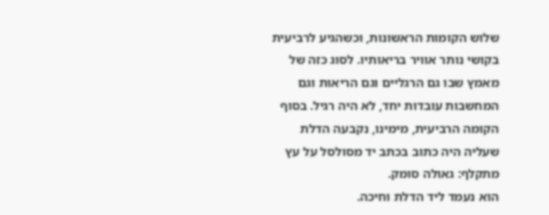שלוש הקומות הראשונות, וכשהגיע לרביעית בקושי נותר אוויר בריאותיו. לסוג כזה של מאמץ שבו גם הרגליים וגם הריאות וגם המחשבות עובדות יחד, לא היה רגיל. בסוף הקומה הרביעית, מימינו, נקבעה הדלת שעליה היה כתוב בכתב יד מסולסל על עץ מתקלף: גאולה סומק.
הוא נעמד ליד הדלת וחיכה.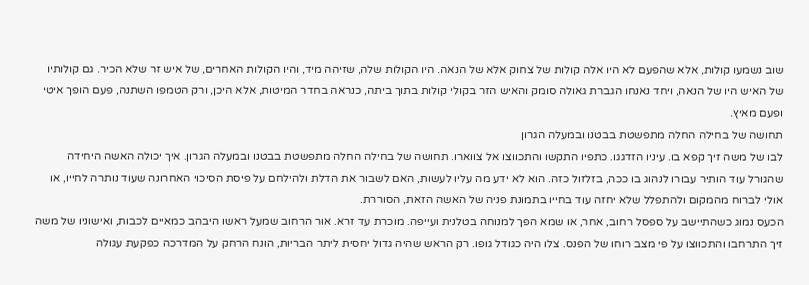שוב נשמעו קולות, אלא שהפעם לא היו אלה קולות של צחוק אלא של הנאה. היו הקולות שלה, שזיהה מיד, והיו הקולות האחרים, של איש זר שלא הכיר. גם קולותיו של האיש היו של הנאה, ויחד נאנחו הגברת גאולה סומק והאיש הזר בקולי קולות בתוך ביתה, כנראה בחדר המיטות, אלא היכן, ורק הטמפו השתנה, פעם הופך איטי ופעם מאיץ.
תחושה של בחילה החלה מתפשטת בבטנו ובמעלה הגרון
לבו של משה זיך קפא בו. עיניו הזדגגו. כתפיו התקשו והתכווצו אל צווארו. תחושה של בחילה החלה מתפשטת בבטנו ובמעלה הגרון. איך יכולה האשה היחידה שהגורל עוד הותיר עבורו לנהוג בו ככה, בזלזול כזה. הוא לא ידע מה עליו לעשות, האם לשבור את הדלת ולהילחם על פיסת הסיכוי האחרונה שעוד נותרה לחייו, או אולי לברוח מהמקום ולהתפלל שלא יחזה עוד בחייו בתמונת פניה של האשה הזאת, הסוררת.
הכעס נמוג כשהתיישב על ספסל רחוב, אחר, או שמא הפך למנוחה בטלנית ועייפה. מוכרת עד זרא. אור הרחוב שמעל ראשו היבהב כמאיים לכבות, ואישוניו של משה זיך התרחבו והתכווצו על פי מצב רוחו של הפנס. צלו היה כגודל גופו. רק הראש שהיה גדול יחסית ליתר הבריות, הונח הרחק על המדרכה כפקעת עגולה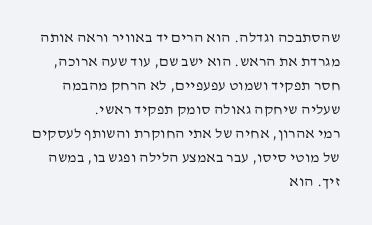שהסתבכה וגדלה. הוא הרים יד באוויר וראה אותה מגרדת את הראש. הוא ישב שם, עוד שעה ארוכה, חסר תפקיד ושמוט עפעפיים, לא הרחק מהבמה שעליה שיחקה גאולה סומק תפקיד ראשי.
רמי אהרון, אחיה של אתי החוקרת והשותף לעסקים של מוטי סיסו, עבר באמצע הלילה ופגש בו, במשה זיך. הוא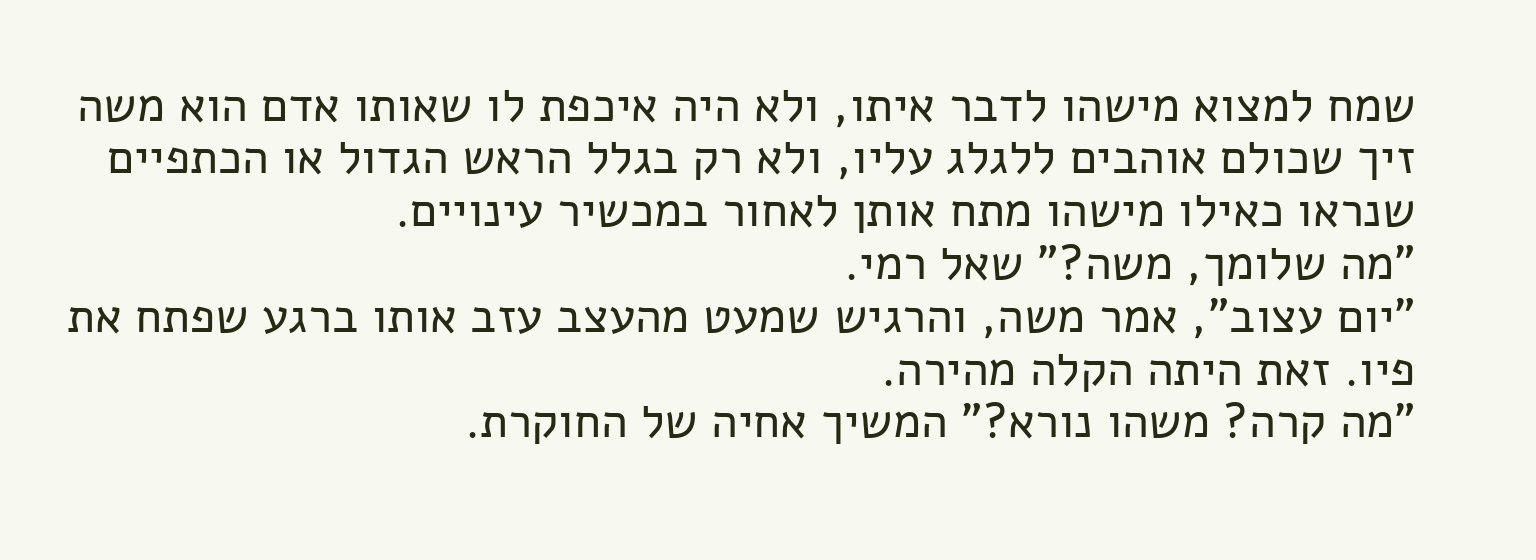שמח למצוא מישהו לדבר איתו, ולא היה איכפת לו שאותו אדם הוא משה זיך שכולם אוהבים ללגלג עליו, ולא רק בגלל הראש הגדול או הכתפיים שנראו כאילו מישהו מתח אותן לאחור במכשיר עינויים.
"מה שלומך, משה?" שאל רמי.
"יום עצוב", אמר משה, והרגיש שמעט מהעצב עזב אותו ברגע שפתח את פיו. זאת היתה הקלה מהירה.
"מה קרה? משהו נורא?" המשיך אחיה של החוקרת.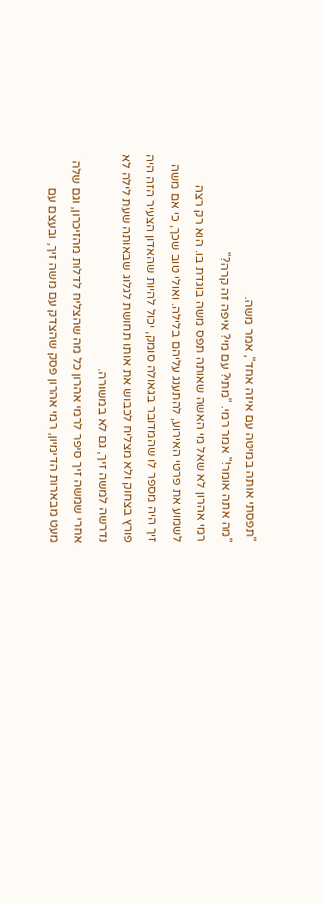"תפסתי אותה במיטה עם איזה אחד", אמר משה.
"מה אתה אומר!" אמר רמי. "מתי? עם מי? איפה זה קרה?"
רמי אהרון לא שאל מי האשה שאותה תפס משה בוגדת בו. הוא רק רצה לשמוע את פרטי האירוע, להתענג עליהם בלילה. ואולי טוב שכך, כי אם משה זיך היה מספר לו שהמדובר בגאולה סומק, יכול להיות שהאדון הצעיר הזה היה פורץ בצחוק ולא מצליח לכבוש את אותו תחושת לגלוג שבאותה שעת לילה לא נדרשה למשה זיך, גם לא במשורה.
אחרי שמשה זיך סיפר לרמי אהרון כל מה שהצליח לדלות מהזיכרון, וגם שלה מעט מבארות הדימיון, רמי אהרון פסק שהצדק עם משה זיך, ובעצם עם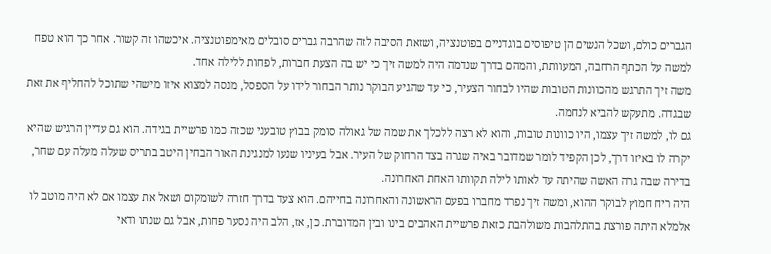הגברים כולם, ושכל הנשים הן טיפוסים בוגדניים בפוטנציה, ושזאת הסיבה לזה שהרבה גברים סובלים מאימפוטנציה. איכשהו זה קשור. אחר כך הוא טפח למשה על הכתף הרחבה, המעוותת, והמהם בדרך שנדמה היה למשה זיך כי יש בה הצעת חברות, לפחות ללילה אחד.
משה זיך התרגש מהכוונות הטובות שהיו לבחור הצעיר, כי עד שהגיע הבוקר נותר הבחור לידו על הספסל, מנסה למצוא איזו מישהי שתוכל להחליף את זאת שבגדה. מתעקש להביא לנחמה.
גם לו, למשה זיך עצמו, היו כוונות טובות, והוא לא רצה ללכלך את שמה של גאולה סומק בבוץ טובעני שכזה כמו פרשיית בגידה. הוא גם עדיין הרגיש שהיא יקרה לו באיזו דרך, לכן הקפיד לומר שמדובר באיה שגרה בצד הרחוק של העיר. אבל בעיניו שנעו למנגינת האור הבחין היטב בתריס שעלה מעלה עם שחר, בדירה שבה גרה האשה שהיתה עד לאותו לילה תקוותו האחת האחרונה.
היה ריח חמוץ לבוקר ההוא, ומשה זיך נפרד מחברו בפעם הראשונה והאחרונה בחייהם. הוא צעד בדרך חזרה לשומקום ושאל את עצמו אם לא היה מוטב לו אלמלא היתה פורצת בהתלהבות משולהבת כזאת פרשיית האהבים בינו ובין המדוברת. כן, אז, הלב היה נסער פחות, אבל גם שנתו ודאי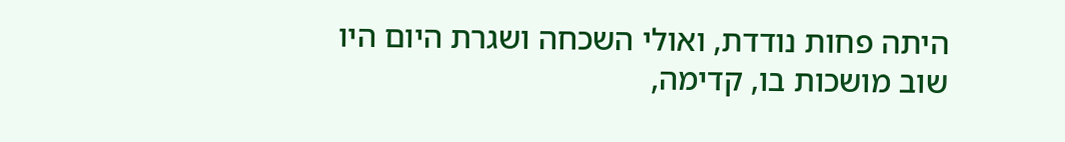היתה פחות נודדת, ואולי השכחה ושגרת היום היו שוב מושכות בו, קדימה,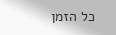כל הזמן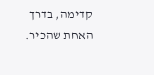קדימה, בדרך האחת שהכיר.